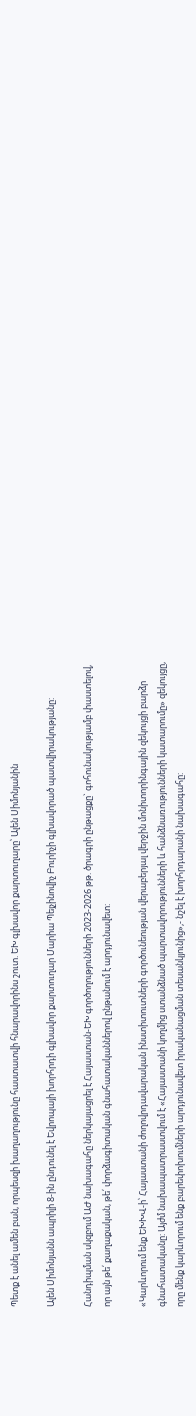Պետք է անել ամեն բան, որպեսզի խաղաղությունը հաստատվի հնարավորինս շուտ. ԵԽ գլխավոր քարտուղարը՝ Ալեն Սիմոնյանին

Ալեն Սիմոնյանն ապրիլի 8-ին ընդունել է Եվրոպայի խորհրդի գլխավոր քարտուղար Մարիա Պեյչինովիչ Բուրիչի գլխավորած պատվիրակությանը:

Հանդիպման սկզբում ԱԺ նախագահը ներկայացրել է Հայաստան-ԵԽ գործողությունների 2023-2026 թթ. ծրագրի ընթացքը` գոհունակությամբ փաստելով, որ այն թե՛ քաղաքական, թե՛ փորձագիտական գնահատականներով ընթանում է արդյունավետ:

«Կարևորում ենք ԵԽԽՎ-ի՝ Հայաստանի ժողովրդավարական ինստիտուտների գործունեության վերաբերյալ վերջին մոնիտորինգային զեկույցի բարձր գնահատականը: Այժմ նախապատրաստվում է «Հայաստանի կողմից ստանձնած պարտավորությունների և հանձնառությունների կատարումը» զեկույցը, որը մենք կարևորում ենք բարեփոխումների արդյունավետ իրականացման տեսանկյունից»,- նշել է խորհրդարանի նախագահը: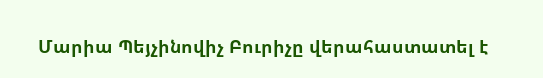Մարիա Պեյչինովիչ Բուրիչը վերահաստատել է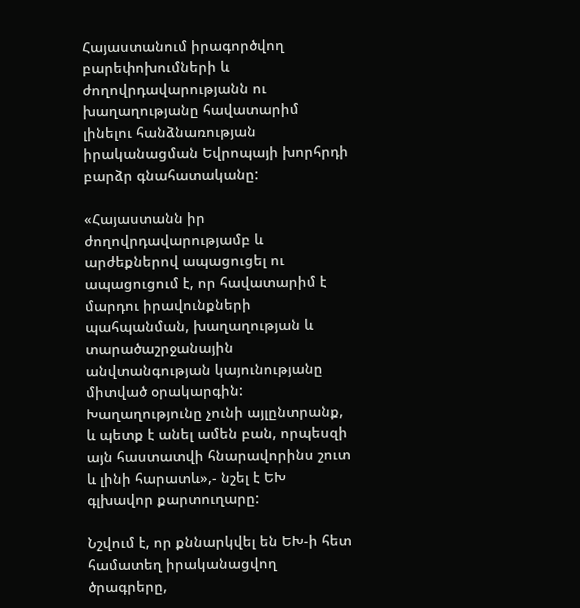Հայաստանում իրագործվող բարեփոխումների և ժողովրդավարությանն ու խաղաղությանը հավատարիմ լինելու հանձնառության իրականացման Եվրոպայի խորհրդի բարձր գնահատականը:

«Հայաստանն իր ժողովրդավարությամբ և արժեքներով ապացուցել ու ապացուցում է, որ հավատարիմ է մարդու իրավունքների պահպանման, խաղաղության և տարածաշրջանային անվտանգության կայունությանը միտված օրակարգին: Խաղաղությունը չունի այլընտրանք, և պետք է անել ամեն բան, որպեսզի այն հաստատվի հնարավորինս շուտ և լինի հարատև»,- նշել է ԵԽ գլխավոր քարտուղարը:

Նշվում է, որ քննարկվել են ԵԽ-ի հետ համատեղ իրականացվող ծրագրերը,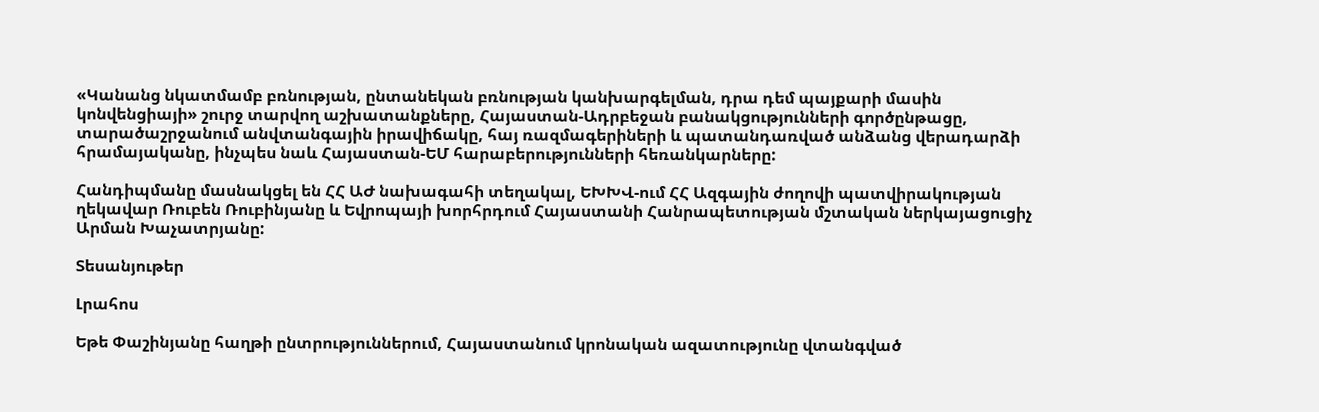«Կանանց նկատմամբ բռնության, ընտանեկան բռնության կանխարգելման, դրա դեմ պայքարի մասին կոնվենցիայի» շուրջ տարվող աշխատանքները, Հայաստան-Ադրբեջան բանակցությունների գործընթացը, տարածաշրջանում անվտանգային իրավիճակը, հայ ռազմագերիների և պատանդառված անձանց վերադարձի հրամայականը, ինչպես նաև Հայաստան-ԵՄ հարաբերությունների հեռանկարները:

Հանդիպմանը մասնակցել են ՀՀ ԱԺ նախագահի տեղակալ, ԵԽԽՎ-ում ՀՀ Ազգային ժողովի պատվիրակության ղեկավար Ռուբեն Ռուբինյանը և Եվրոպայի խորհրդում Հայաստանի Հանրապետության մշտական ներկայացուցիչ Արման Խաչատրյանը:

Տեսանյութեր

Լրահոս

Եթե Փաշինյանը հաղթի ընտրություններում, Հայաստանում կրոնական ազատությունը վտանգված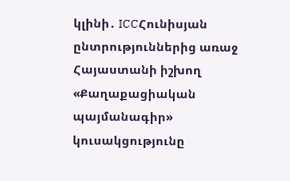կլինի․ ICCՀունիսյան ընտրություններից առաջ Հայաստանի իշխող «Քաղաքացիական պայմանագիր» կուսակցությունը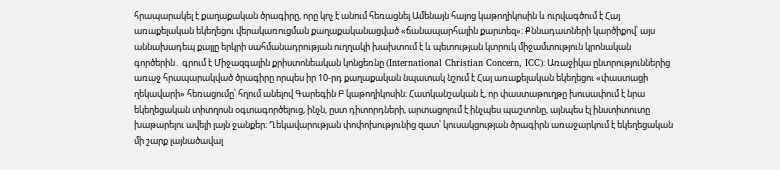հրապարակել է քաղաքական ծրագիրը, որը կոչ է անում հեռացնել Ամենայն հայոց կաթողիկոսին և ուրվագծում է Հայ առաքելական եկեղեցու վերակառուցման քաղաքականացված «ճանապարհային քարտեզ»։ Քննադատների կարծիքով՝ այս աննախադեպ քայլը երկրի սահմանադրության ուղղակի խախտում է և պետության կտրուկ միջամտություն կրոնական գործերին․ գրում է Միջազգային քրիստոնեական կոնցեռնը (International Christian Concern, ICC)։ Առաջիկա ընտրություններից առաջ հրապարակված ծրագիրը որպես իր 10-րդ քաղաքական նպատակ նշում է Հայ առաքելական եկեղեցու «փաստացի ղեկավարի» հեռացումը՝ հղում անելով Գարեգին Բ կաթողիկոսին։ Հատկանշական է, որ փաստաթուղթը խուսափում է նրա եկեղեցական տիտղոսն օգտագործելուց, ինչն, ըստ դիտորդների, արտացոլում է ինչպես պաշտոնը, այնպես էլ ինստիտուտը խաթարելու ավելի լայն ջանքեր։ Ղեկավարության փոփոխությունից զատ՝ կուսակցության ծրագիրն առաջարկում է եկեղեցական մի շարք լայնածավալ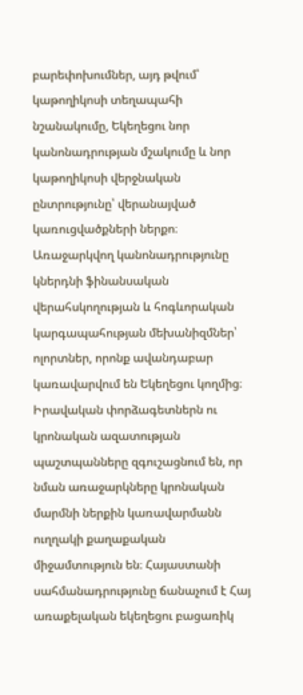բարեփոխումներ, այդ թվում՝ կաթողիկոսի տեղապահի նշանակումը, Եկեղեցու նոր կանոնադրության մշակումը և նոր կաթողիկոսի վերջնական ընտրությունը՝ վերանայված կառուցվածքների ներքո։ Առաջարկվող կանոնադրությունը կներդնի ֆինանսական վերահսկողության և հոգևորական կարգապահության մեխանիզմներ՝ ոլորտներ, որոնք ավանդաբար կառավարվում են Եկեղեցու կողմից։ Իրավական փորձագետներն ու կրոնական ազատության պաշտպանները զգուշացնում են, որ նման առաջարկները կրոնական մարմնի ներքին կառավարմանն ուղղակի քաղաքական միջամտություն են։ Հայաստանի սահմանադրությունը ճանաչում է Հայ առաքելական եկեղեցու բացառիկ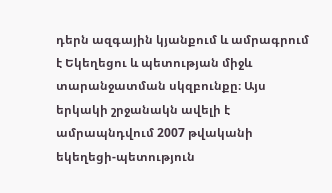դերն ազգային կյանքում և ամրագրում է Եկեղեցու և պետության միջև տարանջատման սկզբունքը։ Այս երկակի շրջանակն ավելի է ամրապնդվում 2007 թվականի եկեղեցի-պետություն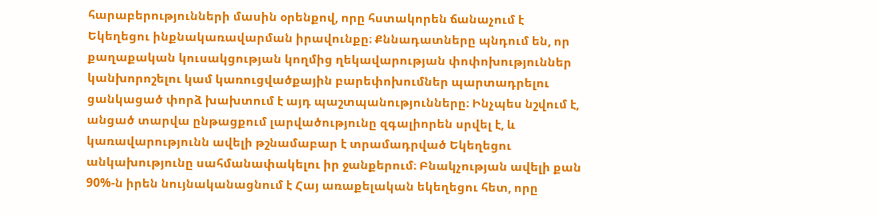հարաբերությունների մասին օրենքով, որը հստակորեն ճանաչում է Եկեղեցու ինքնակառավարման իրավունքը։ Քննադատները պնդում են, որ քաղաքական կուսակցության կողմից ղեկավարության փոփոխություններ կանխորոշելու կամ կառուցվածքային բարեփոխումներ պարտադրելու ցանկացած փորձ խախտում է այդ պաշտպանությունները։ Ինչպես նշվում է, անցած տարվա ընթացքում լարվածությունը զգալիորեն սրվել է, և կառավարությունն ավելի թշնամաբար է տրամադրված Եկեղեցու անկախությունը սահմանափակելու իր ջանքերում։ Բնակչության ավելի քան 90%-ն իրեն նույնականացնում է Հայ առաքելական եկեղեցու հետ, որը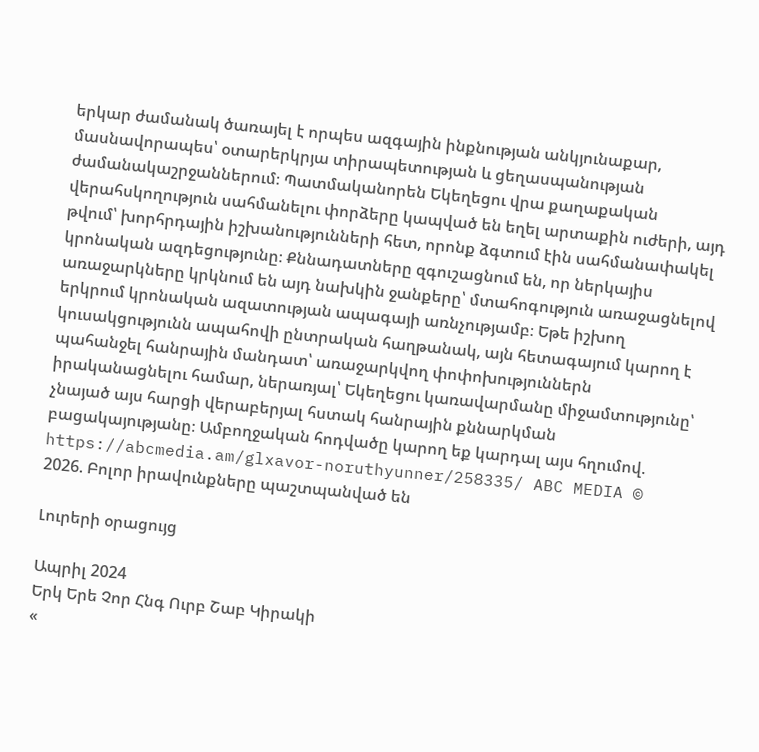երկար ժամանակ ծառայել է որպես ազգային ինքնության անկյունաքար, մասնավորապես՝ օտարերկրյա տիրապետության և ցեղասպանության ժամանակաշրջաններում։ Պատմականորեն Եկեղեցու վրա քաղաքական վերահսկողություն սահմանելու փորձերը կապված են եղել արտաքին ուժերի, այդ թվում՝ խորհրդային իշխանությունների հետ, որոնք ձգտում էին սահմանափակել կրոնական ազդեցությունը։ Քննադատները զգուշացնում են, որ ներկայիս առաջարկները կրկնում են այդ նախկին ջանքերը՝ մտահոգություն առաջացնելով երկրում կրոնական ազատության ապագայի առնչությամբ։ Եթե իշխող կուսակցությունն ապահովի ընտրական հաղթանակ, այն հետագայում կարող է պահանջել հանրային մանդատ՝ առաջարկվող փոփոխություններն իրականացնելու համար, ներառյալ՝ Եկեղեցու կառավարմանը միջամտությունը՝ չնայած այս հարցի վերաբերյալ հստակ հանրային քննարկման բացակայությանը։ Ամբողջական հոդվածը կարող եք կարդալ այս հղումով. https://abcmedia.am/glxavor-noruthyunner/258335/ ABC MEDIA © 2026. Բոլոր իրավունքները պաշտպանված են

Լուրերի օրացույց

Ապրիլ 2024
Երկ Երե Չոր Հնգ Ուրբ Շաբ Կիրակի
«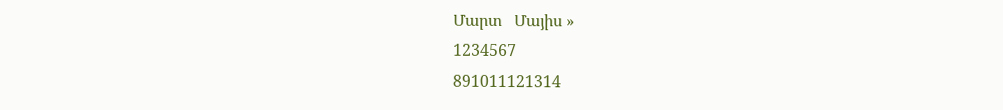Մարտ   Մայիս »
1234567
891011121314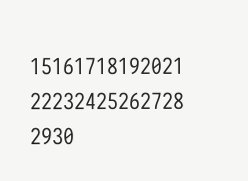15161718192021
22232425262728
2930